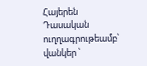Հայերեն
Դասական ուղղագրութեամբ՝
վանկեր ՝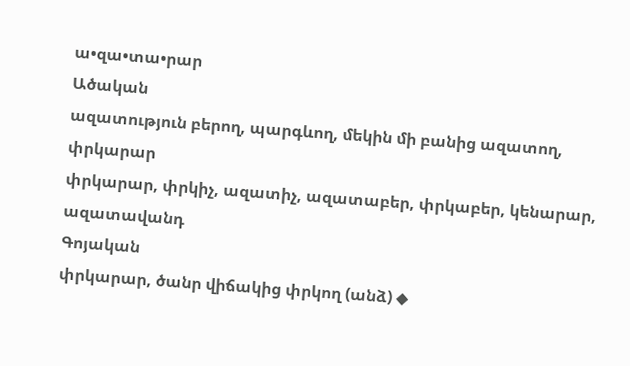ա•զա•տա•րար
Ածական
ազատություն բերող, պարգևող, մեկին մի բանից ազատող, փրկարար
փրկարար, փրկիչ, ազատիչ, ազատաբեր, փրկաբեր, կենարար, ազատավանդ
Գոյական
փրկարար, ծանր վիճակից փրկող (անձ) ◆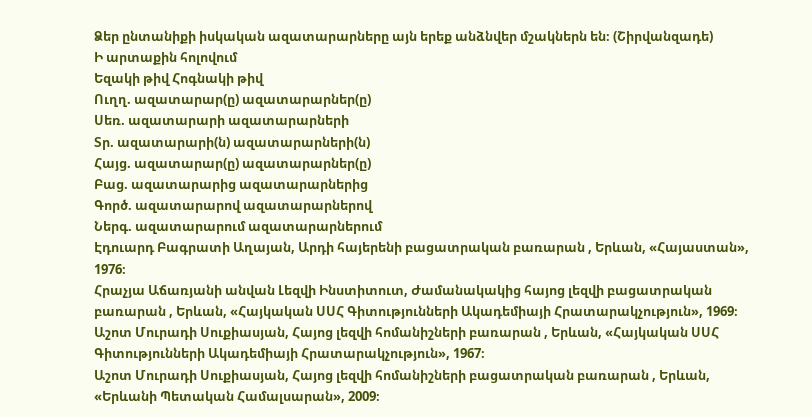Ձեր ընտանիքի իսկական ազատարարները այն երեք անձնվեր մշակներն են։ (Շիրվանզադե)
Ի արտաքին հոլովում
Եզակի թիվ Հոգնակի թիվ
Ուղղ. ազատարար(ը) ազատարարներ(ը)
Սեռ. ազատարարի ազատարարների
Տր. ազատարարի(ն) ազատարարների(ն)
Հայց. ազատարար(ը) ազատարարներ(ը)
Բաց. ազատարարից ազատարարներից
Գործ. ազատարարով ազատարարներով
Ներգ. ազատարարում ազատարարներում
Էդուարդ Բագրատի Աղայան, Արդի հայերենի բացատրական բառարան , Երևան, «Հայաստան», 1976։
Հրաչյա Աճառյանի անվան Լեզվի Ինստիտուտ, Ժամանակակից հայոց լեզվի բացատրական բառարան , Երևան, «Հայկական ՍՍՀ Գիտությունների Ակադեմիայի Հրատարակչություն», 1969։
Աշոտ Մուրադի Սուքիասյան, Հայոց լեզվի հոմանիշների բառարան , Երևան, «Հայկական ՍՍՀ Գիտությունների Ակադեմիայի Հրատարակչություն», 1967։
Աշոտ Մուրադի Սուքիասյան, Հայոց լեզվի հոմանիշների բացատրական բառարան , Երևան, «Երևանի Պետական Համալսարան», 2009։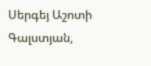Սերգեյ Աշոտի Գալստյան,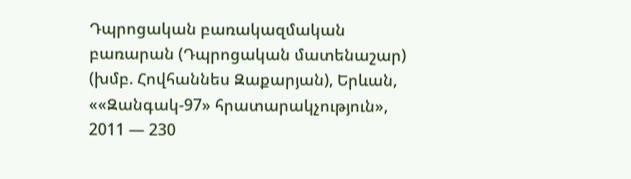Դպրոցական բառակազմական բառարան (Դպրոցական մատենաշար) (խմբ. Հովհաննես Զաքարյան), Երևան, ««Զանգակ-97» հրատարակչություն», 2011 — 230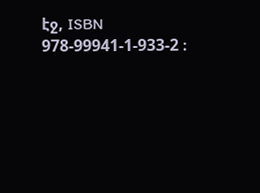էջ, ISBN 978-99941-1-933-2 ։